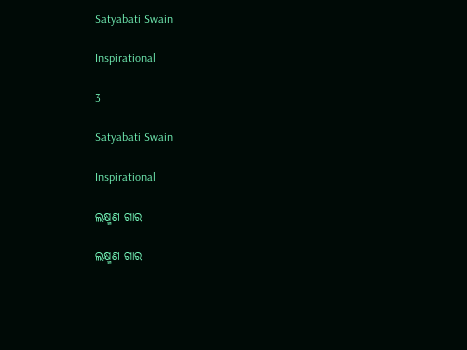Satyabati Swain

Inspirational

3

Satyabati Swain

Inspirational

ଲକ୍ଷ୍ମଣ ଗାର

ଲକ୍ଷ୍ମଣ ଗାର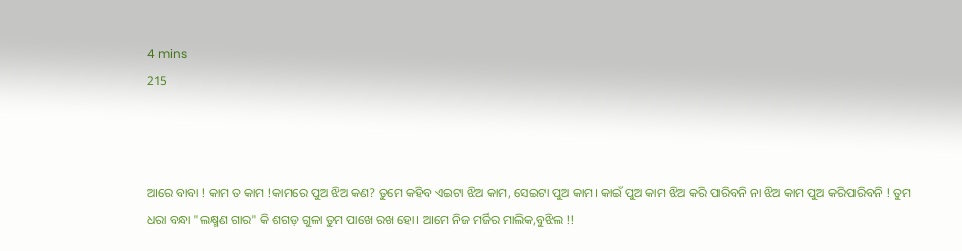4 mins
215



ଆରେ ବାବା ! କାମ ତ କାମ !କାମରେ ପୁଅ ଝିଅ କଣ? ତୁମେ କହିବ ଏଇଟା ଝିଅ କାମ, ସେଇଟା ପୁଅ କାମ। କାଇଁ ପୁଅ କାମ ଝିଅ କରି ପାରିବନି ନା ଝିଅ କାମ ପୁଅ କରିପାରିବନି ! ତୁମ ଧରା ବନ୍ଧା "ଲକ୍ଷ୍ମଣ ଗାର" କି ଶଗଡ଼ ଗୁଳା ତୁମ ପାଖେ ରଖ ହୋ। ଆମେ ନିଜ ମର୍ଜିର ମାଲିକ,ବୁଝିଲ !!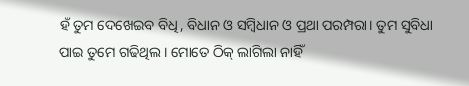ହଁ ତୁମ ଦେଖେଇବ ବିଧି, ବିଧାନ ଓ ସମ୍ବିଧାନ ଓ ପ୍ରଥା ପରମ୍ପରା। ତୁମ ସୁବିଧା ପାଇ ତୁମେ ଗଢିଥିଲ। ମୋତେ ଠିକ୍ ଲାଗିଲା ନାହିଁ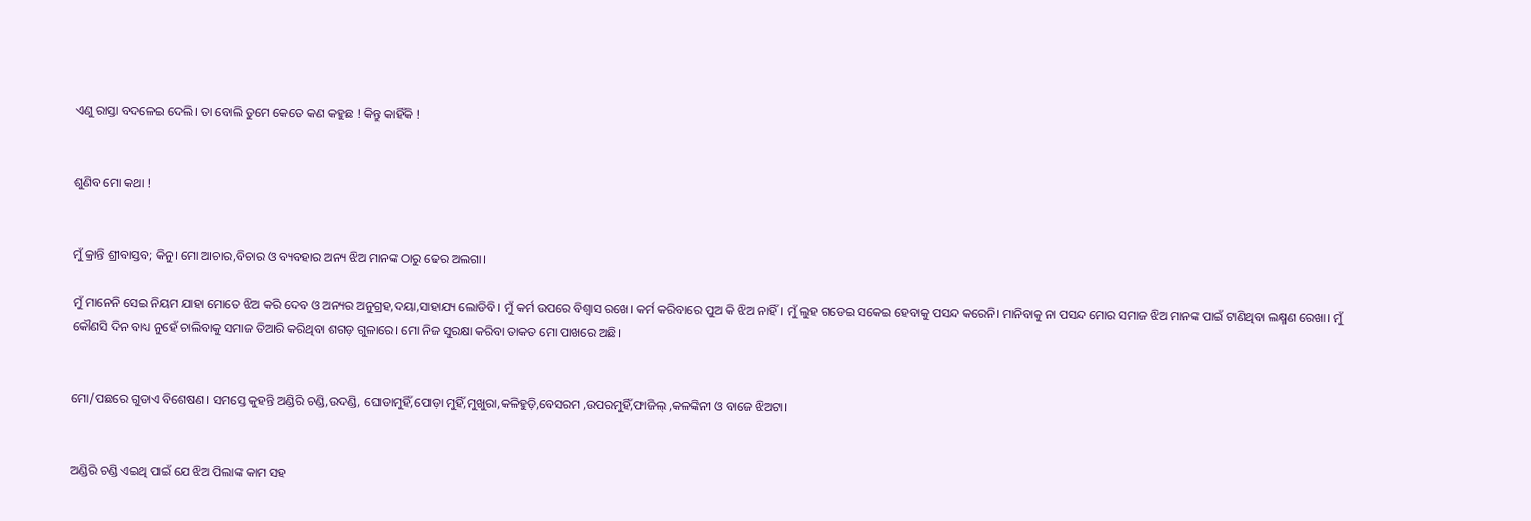ଏଣୁ ରାସ୍ତା ବଦଳେଇ ଦେଲି। ତା ବୋଲି ତୁମେ କେତେ କଣ କହୁଛ ! କିନ୍ତୁ କାହିଁକି !


ଶୁଣିବ ମୋ କଥା !


ମୁଁ କ୍ରାନ୍ତି ଶ୍ରୀବାସ୍ତବ; କିନୁ। ମୋ ଆଚାର,ବିଚାର ଓ ବ୍ୟବହାର ଅନ୍ୟ ଝିଅ ମାନଙ୍କ ଠାରୁ ଢେର ଅଲଗା।

ମୁଁ ମାନେନି ସେଇ ନିୟମ ଯାହା ମୋତେ ଝିଅ କରି ଦେବ ଓ ଅନ୍ୟର ଅନୁଗ୍ରହ,ଦୟା,ସାହାଯ୍ୟ ଲୋଡିବି। ମୁଁ କର୍ମ ଉପରେ ବିଶ୍ବାସ ରଖେ। କର୍ମ କରିବାରେ ପୁଅ କି ଝିଅ ନାହିଁ। ମୁଁ ଲୁହ ଗଡେଇ ସକେଇ ହେବାକୁ ପସନ୍ଦ କରେନି। ମାନିବାକୁ ନା ପସନ୍ଦ ମୋର ସମାଜ ଝିଅ ମାନଙ୍କ ପାଇଁ ଟାଣିଥିବା ଲକ୍ଷ୍ମଣ ରେଖା। ମୁଁ କୌଣସି ଦିନ ବାଧ୍ୟ ନୁହେଁ ଚାଲିବାକୁ ସମାଜ ତିଆରି କରିଥିବା ଶଗଡ଼ ଗୁଳାରେ। ମୋ ନିଜ ସୁରକ୍ଷା କରିବା ତାକତ ମୋ ପାଖରେ ଅଛି।


ମୋ/ପଛରେ ଗୁଡାଏ ବିଶେଷଣ। ସମସ୍ତେ କୁହନ୍ତି ଅଣ୍ଡିରି ଚଣ୍ଡି,ଉଦଣ୍ଡି, ଘୋଡାମୁହିଁ,ପୋଡ଼ା ମୁହିଁ,ମୁଖୁରା,କଳିହୁଡ଼ି,ବେସରମ ,ଉପରମୁହିଁ,ଫାଜିଲ୍ ,କଳଙ୍କିନୀ ଓ ବାଜେ ଝିଅଟା।


ଅଣ୍ଡିରି ଚଣ୍ଡି ଏଇଥି ପାଇଁ ଯେ ଝିଅ ପିଲାଙ୍କ କାମ ସହ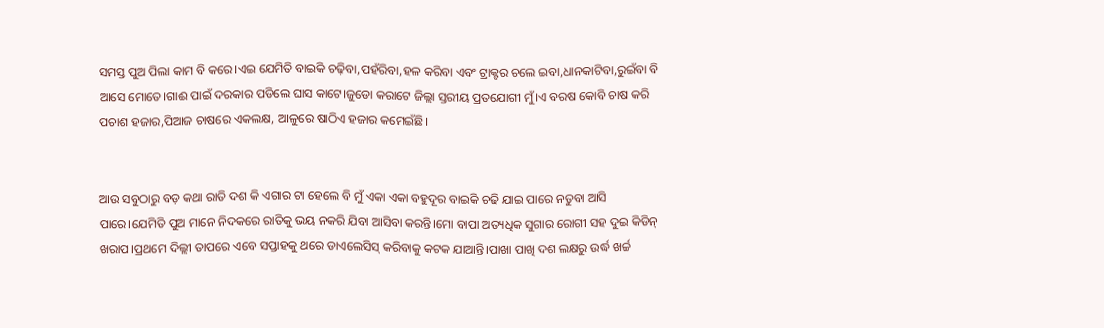ସମସ୍ତ ପୁଅ ପିଲା କାମ ବି କରେ।ଏଇ ଯେମିତି ବାଇକି ଚଢ଼ିବା,ପହଁରିବା,ହଳ କରିବା ଏବଂ ଟ୍ରାକ୍ଟର ଚଲେ ଇବା,ଧାନକାଟିବା,ରୁଇଁବା ବି ଆସେ ମୋତେ।ଗାଈ ପାଇଁ ଦରକାର ପଡିଲେ ଘାସ କାଟେ।ଜୁଡୋ କରାଟେ ଜିଲ୍ଲା ସ୍ତରୀୟ ପ୍ରତଯୋଗୀ ମୁଁ।ଏ ବରଷ କୋବି ଚାଷ କରି ପଚାଶ ହଜାର,ପିଆଜ ଚାଷରେ ଏକଲକ୍ଷ, ଆଳୁରେ ଷାଠିଏ ହଜାର କମେଇଁଛି।


ଆଉ ସବୁଠାରୁ ବଡ଼ କଥା ରାତି ଦଶ କି ଏଗାର ଟା ହେଲେ ବି ମୁଁ ଏକା ଏକା ବହୁଦୂର ବାଇକି ଚଢି ଯାଇ ପାରେ ନତୁବା ଆସି ପାରେ।ଯେମିତି ପୁଅ ମାନେ ନିଦକରେ ରାତିକୁ ଭୟ ନକରି ଯିବା ଆସିବା କରନ୍ତି।ମୋ ବାପା ଅତ୍ୟଧିକ ସୁଗାର ରୋଗୀ ସହ ଦୁଇ କିଡିନ୍ ଖରାପ।ପ୍ରଥମେ ଦିଲ୍ଲୀ ତାପରେ ଏବେ ସପ୍ତାହକୁ ଥରେ ଡାଏଲେସିସ୍ କରିବାକୁ କଟକ ଯାଆନ୍ତି।ପାଖା ପାଖି ଦଶ ଲକ୍ଷରୁ ଉର୍ଦ୍ଧ ଖର୍ଚ୍ଚ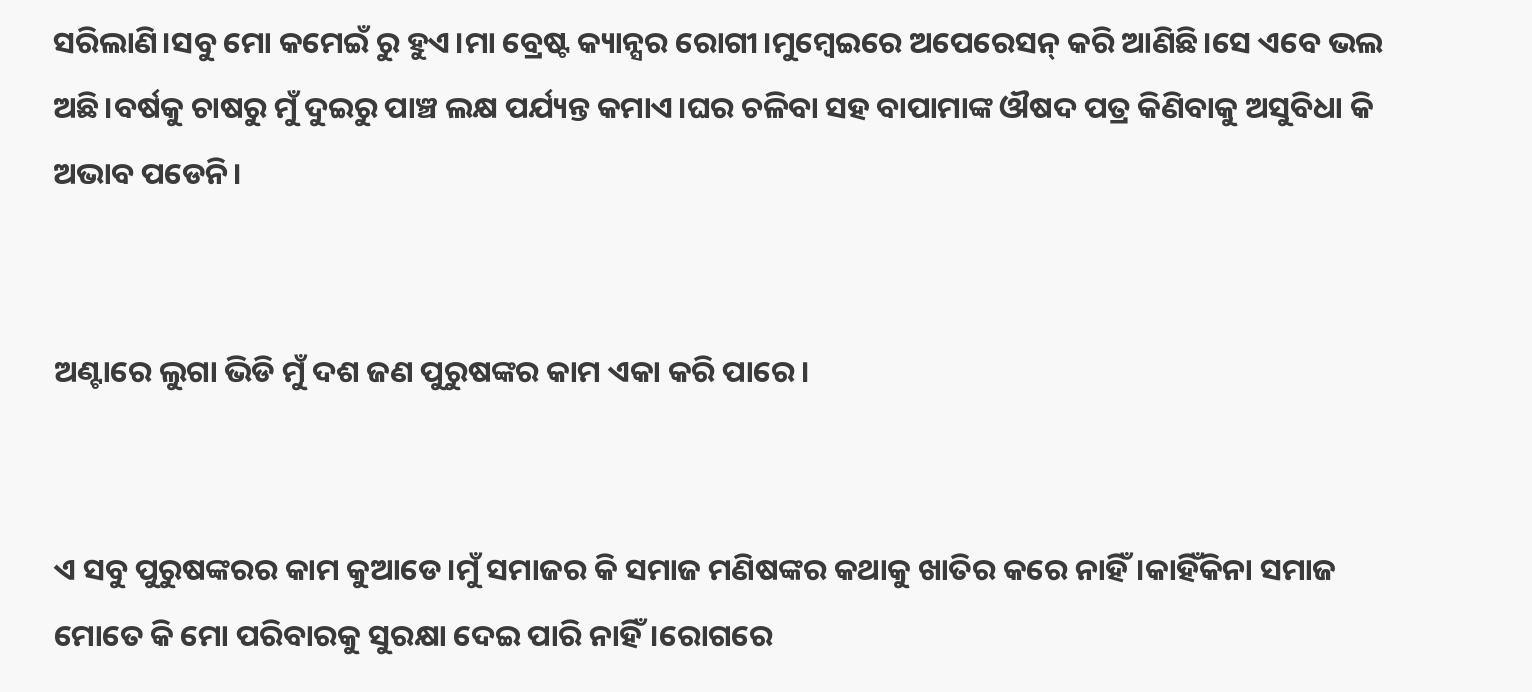ସରିଲାଣି।ସବୁ ମୋ କମେଇଁ ରୁ ହୁଏ।ମା ବ୍ରେଷ୍ଟ କ୍ୟାନ୍ସର ରୋଗୀ।ମୁମ୍ବେଇରେ ଅପେରେସନ୍ କରି ଆଣିଛି।ସେ ଏବେ ଭଲ ଅଛି।ବର୍ଷକୁ ଚାଷରୁ ମୁଁ ଦୁଇରୁ ପାଞ୍ଚ ଲକ୍ଷ ପର୍ଯ୍ୟନ୍ତ କମାଏ।ଘର ଚଳିବା ସହ ବାପାମାଙ୍କ ଔଷଦ ପତ୍ର କିଣିବାକୁ ଅସୁବିଧା କି ଅଭାବ ପଡେନି।


ଅଣ୍ଟାରେ ଲୁଗା ଭିଡି ମୁଁ ଦଶ ଜଣ ପୁରୁଷଙ୍କର କାମ ଏକା କରି ପାରେ।


ଏ ସବୁ ପୁରୁଷଙ୍କରର କାମ କୁଆଡେ।ମୁଁ ସମାଜର କି ସମାଜ ମଣିଷଙ୍କର କଥାକୁ ଖାତିର କରେ ନାହିଁ।କାହିଁକିନା ସମାଜ ମୋତେ କି ମୋ ପରିବାରକୁ ସୁରକ୍ଷା ଦେଇ ପାରି ନାହିଁ।ରୋଗରେ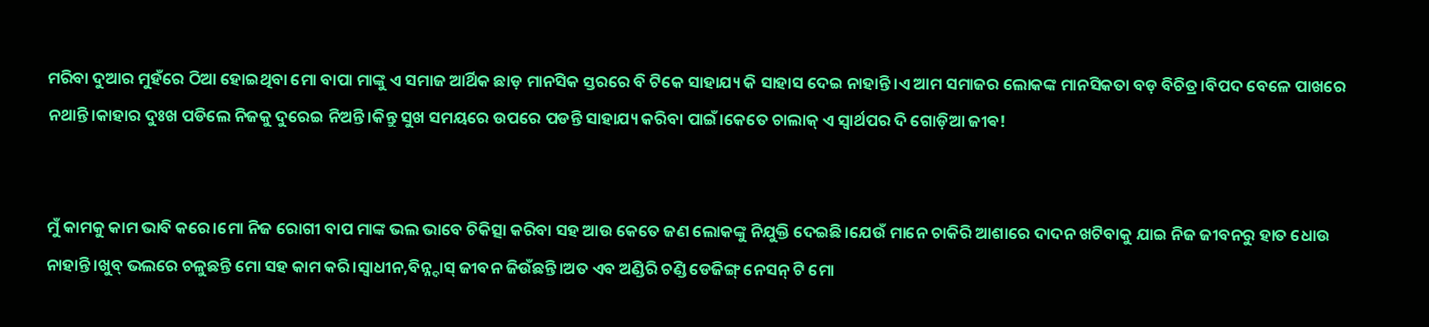ମରିବା ଦୁଆର ମୁହଁରେ ଠିଆ ହୋଇଥିବା ମୋ ବାପା ମାଙ୍କୁ ଏ ସମାଜ ଆର୍ଥିକ ଛାଡ଼ ମାନସିକ ସ୍ତରରେ ବି ଟିକେ ସାହାଯ୍ୟ କି ସାହାସ ଦେଇ ନାହାନ୍ତି।ଏ ଆମ ସମାଜର ଲୋକଙ୍କ ମାନସିକତା ବଡ଼ ବିଚିତ୍ର।ବିପଦ ବେଳେ ପାଖରେ ନଥାନ୍ତି।କାହାର ଦୁଃଖ ପଡିଲେ ନିଜକୁ ଦୁରେଇ ନିଅନ୍ତି।କିନ୍ତୁ ସୁଖ ସମୟରେ ଉପରେ ପଡନ୍ତି ସାହାଯ୍ୟ କରିବା ପାଇଁ।କେତେ ଚାଲାକ୍ ଏ ସ୍ୱାର୍ଥପର ଦି ଗୋଡ଼ିଆ ଜୀଵ!


ମୁଁ କାମକୁ କାମ ଭାବି କରେ।ମୋ ନିଜ ରୋଗୀ ବାପ ମାଙ୍କ ଭଲ ଭାବେ ଚିକିତ୍ସା କରିବା ସହ ଆଉ କେତେ ଜଣ ଲୋକଙ୍କୁ ନିଯୁକ୍ତି ଦେଇଛି।ଯେଉଁ ମାନେ ଚାକିରି ଆଶାରେ ଦାଦନ ଖଟିବାକୁ ଯାଇ ନିଜ ଜୀବନରୁ ହାତ ଧୋଉ ନାହାନ୍ତି।ଖୁବ୍ ଭଲରେ ଚଳୁଛନ୍ତି ମୋ ସହ କାମ କରି।ସ୍ୱାଧୀନ,ବିନ୍ନ୍ଦାସ୍ ଜୀବନ ଜିଉଁଛନ୍ତି।ଅତ ଏବ ଅଣ୍ଡିରି ଚଣ୍ଡି ଡେଜିଙ୍ଗ୍ ନେସନ୍ ଟି ମୋ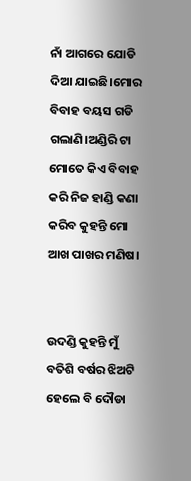ନାଁ ଆଗରେ ଯୋଡି ଦିଆ ଯାଇଛି।ମୋର ବିବାହ ବୟସ ଗଡି ଗଲାଣି।ଅଣ୍ଡିରି ଟା ମୋତେ କିଏ ବିବାହ କରି ନିଜ ହାଣ୍ଡି କଣା କରିବ କୁହନ୍ତି ମୋ ଆଖ ପାଖର ମଣିଷ।


ଉଦଣ୍ଡି କୁହନ୍ତି ମୁଁ ବତିଶି ବର୍ଷର ଝିଅଟି ହେଲେ ବି ଦୌଡା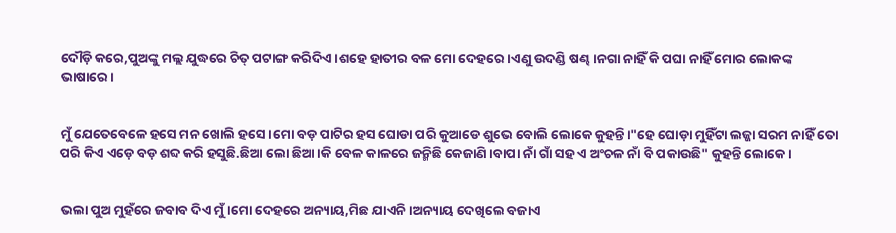ଦୌଡ଼ି କରେ,ପୁଅଙ୍କୁ ମଲ୍ଲ ଯୁଦ୍ଧରେ ଚିତ୍ ପଟାଙ୍ଗ କରିଦିଏ।ଶହେ ହାତୀର ବଳ ମୋ ଦେହରେ।ଏଣୁ ଉଦଣ୍ଡି ଷଣ୍ଢ।ନଗା ନାହିଁ କି ପଘା ନାହିଁ ମୋର ଲୋକଙ୍କ ଭାଷାରେ।


ମୁଁ ଯେତେବେଳେ ହସେ ମନ ଖୋଲି ହସେ।ମୋ ବଡ଼ ପାଟିର ହସ ଘୋଡା ପରି କୁଆଡେ ଶୁଭେ ବୋଲି ଲୋକେ କୁହନ୍ତି।"ହେ ଘୋଡ଼ା ମୁହିଁଟା ଲଜ୍ଜା ସରମ ନାହିଁ ତୋ ପରି କିଏ ଏଡ଼େ ବଡ଼ ଶବ୍ଦ କରି ହସୁଛି.ଛିଆ ଲୋ ଛିଆ।କି ବେଳ କାଳରେ ଜନ୍ମିଛି କେଜାଣି।ବାପା ନାଁ ଗାଁ ସହ ଏ ଅଂଚଳ ନାଁ ବି ପକାଉଛି" କୁହନ୍ତି ଲୋକେ।


ଭଲା ପୁଅ ମୁହଁରେ ଜବାବ ଦିଏ ମୁଁ।ମୋ ଦେହରେ ଅନ୍ୟାୟ,ମିଛ ଯାଏନି।ଅନ୍ୟାୟ ଦେଖିଲେ ବଜାଏ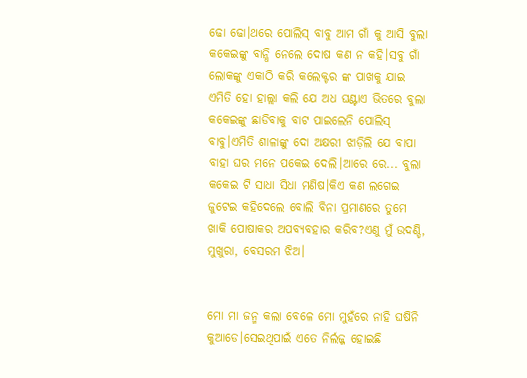ଢୋ ଢୋ।ଥରେ ପୋଲିସ୍ ବାବୁ ଆମ ଗାଁ କୁ ଆସି ବୁଲା କକେଇଙ୍କୁ ବାନ୍ଧି ନେଲେ ଦୋଷ କଣ ନ କହି।ସବୁ ଗାଁ ଲୋକଙ୍କୁ ଏକାଠି କରି କଲେକ୍ଟର ଙ୍କ ପାଖକୁ ଯାଇ ଏମିତି ହୋ ହାଲ୍ଲା କଲି ଯେ ଅଧ ଘଣ୍ଟାଏ ଭିତରେ ବୁଲା କକେଇଙ୍କୁ ଛାଡିବାକୁ ବାଟ ପାଇଲେନି ପୋଲିସ୍ ବାବୁ।ଏମିତି ଶାଳାଙ୍କୁ ଦୋ ଅକ୍ଷରୀ ଝାଡ଼ିଲି ଯେ ବାପା ବାହା ଘର ମନେ ପକେଇ ଦେଲି।ଆରେ ରେ... ବୁଲା କକେଇ ଟି ସାଧା ସିଧା ମଣିଷ।କିଏ କଣ ଲଗେଇ ଜୁଟେଇ କହିଦେଲେ ବୋଲି ବିନା ପ୍ରମାଣରେ ତୁମେ ଖାକି ପୋଷାକର ଅପବ୍ୟବହାର କରିବ?ଏଣୁ ମୁଁ ଉଦଣ୍ଡି, ମୁଖୁରା, ବେସରମ ଝିଅ।


ମୋ ମା ଜନ୍ମ କଲା ବେଳେ ମୋ ମୁହଁରେ ନାହି ଘଷିନି କୁଆଡେ।ସେଇଥିପାଇଁ ଏତେ ନିର୍ଲଜ୍ଜ ହୋଇଛି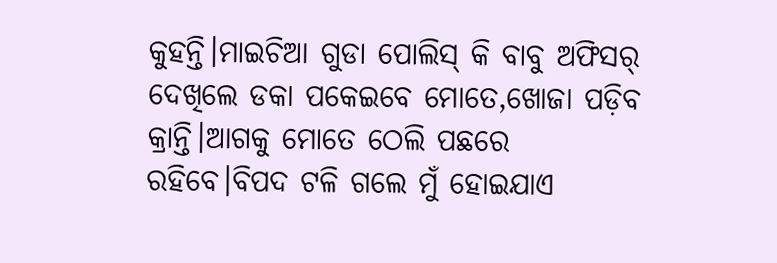କୁହନ୍ତି।ମାଇଚିଆ ଗୁଡା ପୋଲିସ୍ କି ବାବୁ ଅଫିସର୍ ଦେଖିଲେ ଡକା ପକେଇବେ ମୋତେ,ଖୋଜା ପଡ଼ିବ କ୍ରାନ୍ତି।ଆଗକୁ ମୋତେ ଠେଲି ପଛରେ ରହିବେ।ବିପଦ ଟଳି ଗଲେ ମୁଁ ହୋଇଯାଏ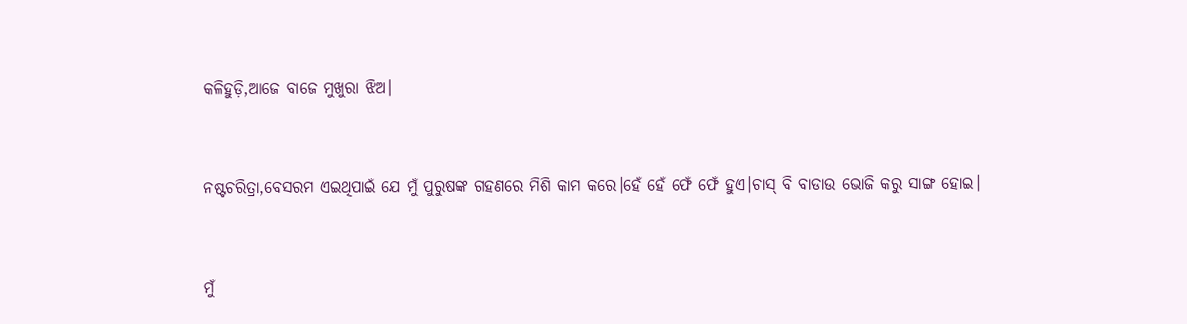କଳିହୁଡ଼ି,ଆଜେ ବାଜେ ମୁଖୁରା ଝିଅ।


ନଷ୍ଟଚରିତ୍ରା,ବେସରମ ଏଇଥିପାଇଁ ଯେ ମୁଁ ପୁରୁଷଙ୍କ ଗହଣରେ ମିଶି କାମ କରେ।ହେଁ ହେଁ ଫେଁ ଫେଁ ହୁଏ।ଚାସ୍ ବି ବାଡାଉ ଭୋଜି କରୁ ସାଙ୍ଗ ହୋଇ।


ମୁଁ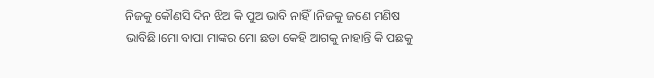ନିଜକୁ କୌଣସି ଦିନ ଝିଅ କି ପୁଅ ଭାବି ନାହିଁ।ନିଜକୁ ଜଣେ ମଣିଷ ଭାବିଛି।ମୋ ବାପା ମାଙ୍କର ମୋ ଛଡା କେହି ଆଗକୁ ନାହାନ୍ତି କି ପଛକୁ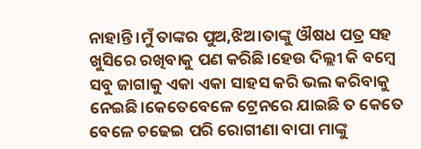ନାହାନ୍ତି।ମୁଁ ତାଙ୍କର ପୁଅ,ଝିଅ।ତାଙ୍କୁ ଔଷଧ ପତ୍ର ସହ ଖୁସିରେ ରଖିବାକୁ ପଣ କରିଛି।ହେଉ ଦିଲ୍ଲୀ କି ବମ୍ବେ ସବୁ ଜାଗାକୁ ଏକା ଏକା ସାହସ କରି ଭଲ କରିବାକୁ ନେଇଛି।କେତେବେଳେ ଟ୍ରେନରେ ଯାଇଛି ତ କେତେ ବେଳେ ଚଢେଇ ପରି ରୋଗୀଣା ବାପା ମାଙ୍କୁ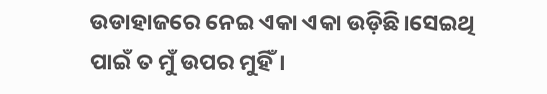ଉଡାହାଜରେ ନେଇ ଏକା ଏକା ଉଡ଼ିଛି।ସେଇଥି ପାଇଁ ତ ମୁଁ ଉପର ମୁହିଁ।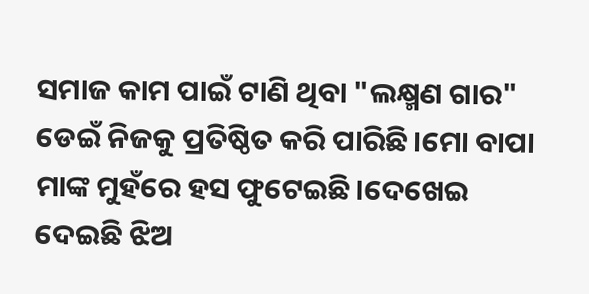ସମାଜ କାମ ପାଇଁ ଟାଣି ଥିବା "ଲକ୍ଷ୍ମଣ ଗାର" ଡେଇଁ ନିଜକୁ ପ୍ରତିଷ୍ଠିତ କରି ପାରିଛି।ମୋ ବାପା ମାଙ୍କ ମୁହଁରେ ହସ ଫୁଟେଇଛି।ଦେଖେଇ ଦେଇଛି ଝିଅ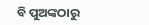ବି ପୁଅଙ୍କଠାରୁ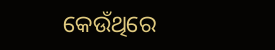କେଉଁଥିରେ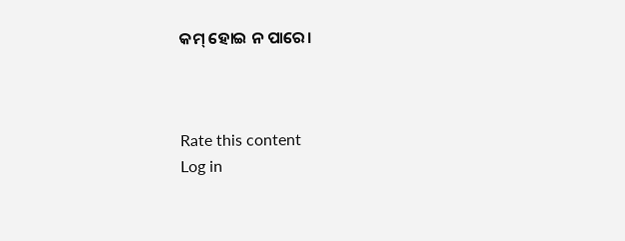କମ୍ ହୋଇ ନ ପାରେ।



Rate this content
Log in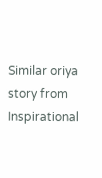Similar oriya story from Inspirational